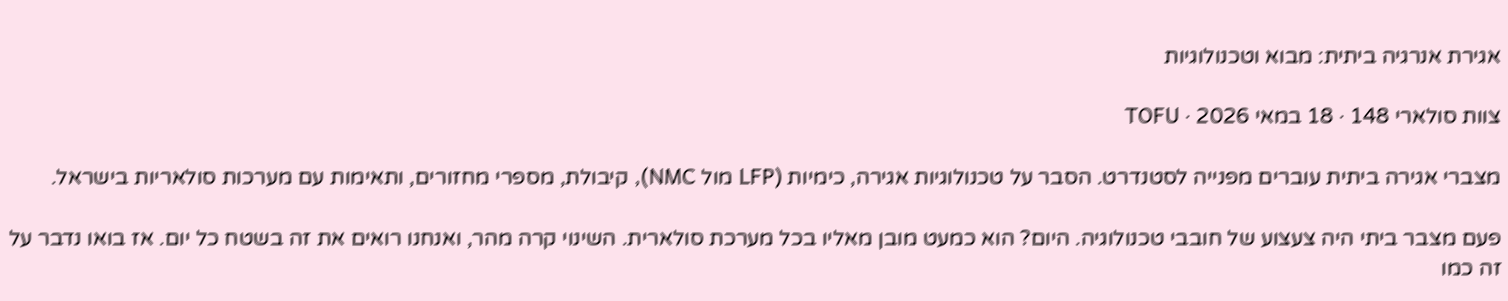אגירת אנרגיה ביתית: מבוא וטכנולוגיות

צוות סולארי 148 · 18 במאי 2026 · TOFU

מצברי אגירה ביתית עוברים מפנייה לסטנדרט. הסבר על טכנולוגיות אגירה, כימיות (LFP מול NMC), קיבולת, מספרי מחזורים, ותאימות עם מערכות סולאריות בישראל.

פעם מצבר ביתי היה צעצוע של חובבי טכנולוגיה. היום? הוא כמעט מובן מאליו בכל מערכת סולארית. השינוי קרה מהר, ואנחנו רואים את זה בשטח כל יום. אז בואו נדבר על זה כמו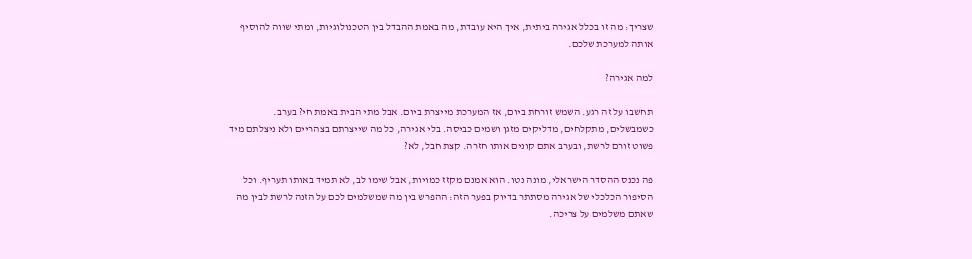שצריך: מה זו בכלל אגירה ביתית, איך היא עובדת, מה באמת ההבדל בין הטכנולוגיות, ומתי שווה להוסיף אותה למערכת שלכם.

למה אגירה?

תחשבו על זה רגע. השמש זורחת ביום, אז המערכת מייצרת ביום. אבל מתי הבית באמת חי? בערב. כשמבשלים, מתקלחים, מדליקים מזגן ושמים כביסה. בלי אגירה, כל מה שייצרתם בצהריים ולא ניצלתם מיד פשוט זורם לרשת, ובערב אתם קונים אותו חזרה. קצת חבל, לא?

פה נכנס ההסדר הישראלי, מונה נטו. הוא אמנם מקזז כמויות, אבל שימו לב, לא תמיד באותו תעריף. וכל הסיפור הכלכלי של אגירה מסתתר בדיוק בפער הזה: ההפרש בין מה שמשלמים לכם על הזנה לרשת לבין מה שאתם משלמים על צריכה.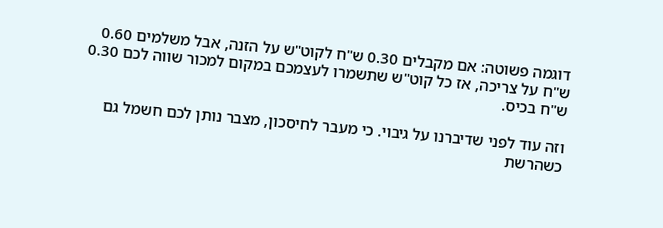דוגמה פשוטה: אם מקבלים 0.30 ש"ח לקוט"ש על הזנה, אבל משלמים 0.60 ש"ח על צריכה, אז כל קוט"ש שתשמרו לעצמכם במקום למכור שווה לכם 0.30 ש"ח בכיס.

וזה עוד לפני שדיברנו על גיבוי. כי מעבר לחיסכון, מצבר נותן לכם חשמל גם כשהרשת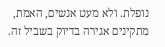נופלת. ולא מעט אנשים, האמת, מתקינים אגירה בדיוק בשביל זה.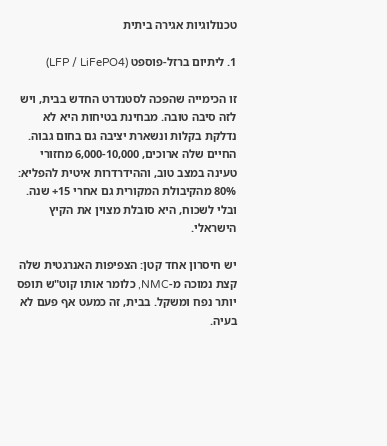טכנולוגיות אגירה ביתית

1. ליתיום ברזל-פוספט (LFP / LiFePO4)

זו הכימייה שהפכה לסטנדרט החדש בבית, ויש לזה סיבה טובה. מבחינת בטיחות היא לא נדלקת בקלות ונשארת יציבה גם בחום גבוה. החיים שלה ארוכים, 6,000-10,000 מחזורי טעינה במצב טוב, וההידרדרות איטית להפליא: 80% מהקיבולת המקורית גם אחרי 15+ שנה. ובלי לשכוח, היא סובלת מצוין את הקיץ הישראלי.

יש חיסרון אחד קטן: הצפיפות האנרגטית שלה קצת נמוכה מ-NMC, כלומר אותו קוט"ש תופס יותר נפח ומשקל. בבית, זה כמעט אף פעם לא בעיה.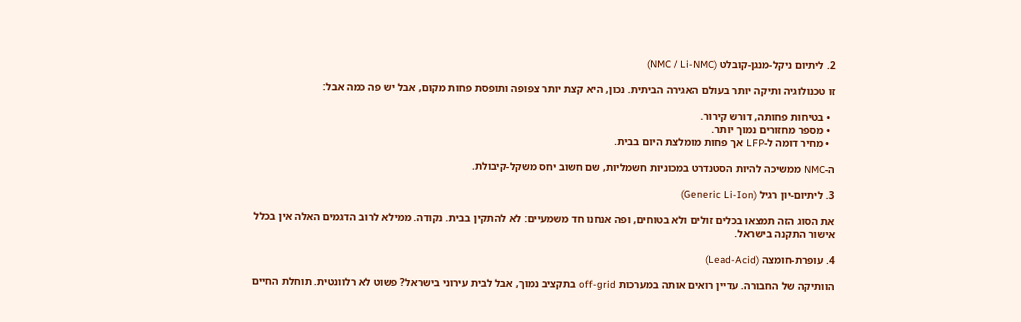2. ליתיום ניקל-מנגן-קובלט (NMC / Li-NMC)

זו טכנולוגיה ותיקה יותר בעולם האגירה הביתית. נכון, היא קצת יותר צפופה ותופסת פחות מקום, אבל יש פה כמה אבל:

  • בטיחות פחותה, דורש קירור.
  • מספר מחזורים נמוך יותר.
  • מחיר דומה ל-LFP אך פחות מומלצת היום בבית.

ה-NMC ממשיכה להיות הסטנדרט במכוניות חשמליות, שם חשוב יחס משקל-קיבולת.

3. ליתיום-יון רגיל (Generic Li-Ion)

את הסוג הזה תמצאו בכלים זולים ולא בטוחים, ופה אנחנו חד משמעיים: לא להתקין בבית. נקודה. ממילא לרוב הדגמים האלה אין בכלל אישור התקנה בישראל.

4. עופרת-חומצה (Lead-Acid)

הוותיקה של החבורה. עדיין רואים אותה במערכות off-grid בתקציב נמוך, אבל לבית עירוני בישראל? פשוט לא רלוונטית. תוחלת החיים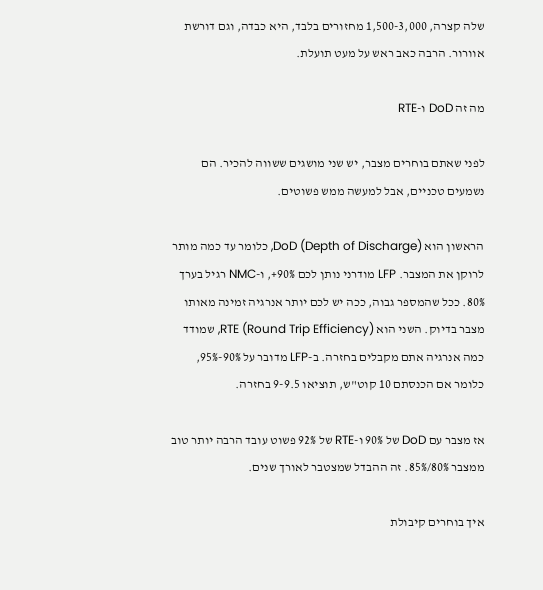שלה קצרה, 1,500-3,000 מחזורים בלבד, היא כבדה, וגם דורשת אוורור. הרבה כאב ראש על מעט תועלת.

מה זה DoD ו-RTE

לפני שאתם בוחרים מצבר, יש שני מושגים ששווה להכיר. הם נשמעים טכניים, אבל למעשה ממש פשוטים.

הראשון הוא DoD (Depth of Discharge), כלומר עד כמה מותר לרוקן את המצבר. LFP מודרני נותן לכם 90%+, ו-NMC רגיל בערך 80%. ככל שהמספר גבוה, ככה יש לכם יותר אנרגיה זמינה מאותו מצבר בדיוק. השני הוא RTE (Round Trip Efficiency), שמודד כמה אנרגיה אתם מקבלים בחזרה. ב-LFP מדובר על 90%-95%, כלומר אם הכנסתם 10 קוט"ש, תוציאו 9-9.5 בחזרה.

אז מצבר עם DoD של 90% ו-RTE של 92% פשוט עובד הרבה יותר טוב ממצבר 80%/85%. זה ההבדל שמצטבר לאורך שנים.

איך בוחרים קיבולת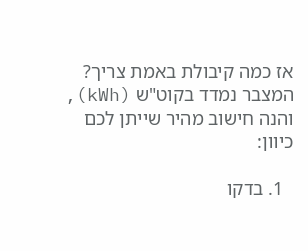אז כמה קיבולת באמת צריך? המצבר נמדד בקוט"ש (kWh), והנה חישוב מהיר שייתן לכם כיוון:

  1. בדקו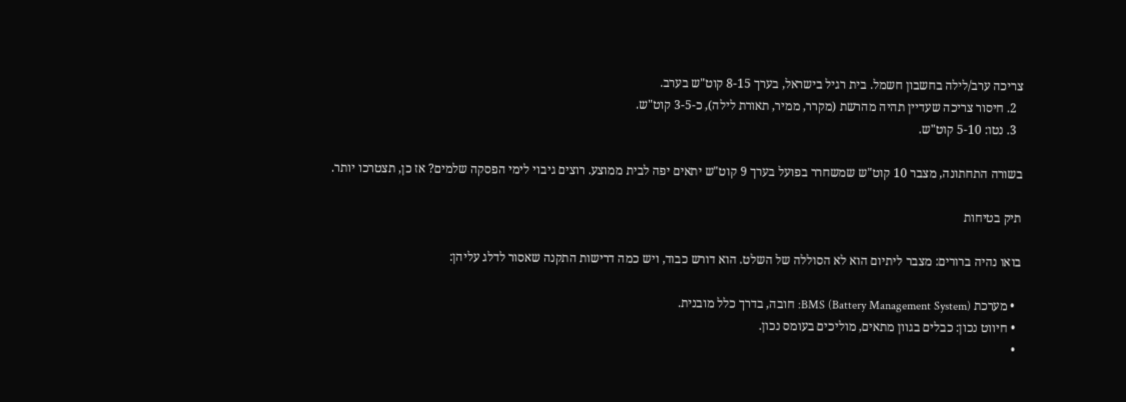צריכה ערב/לילה בחשבון חשמל. בית רגיל בישראל, בערך 8-15 קוט"ש בערב.
  2. חיסור צריכה שעדיין תהיה מהרשת (מקרר, ממיר, תאורת לילה), כ-3-5 קוט"ש.
  3. נטו: 5-10 קוט"ש.

בשורה התחתונה, מצבר 10 קוט"ש שמשחרר בפועל בערך 9 קוט"ש יתאים יפה לבית ממוצע. רוצים גיבוי לימי הפסקה שלמים? אז כן, תצטרכו יותר.

תיק בטיחות

בואו נהיה ברורים: מצבר ליתיום הוא לא הסוללה של השלט. הוא דורש כבוד, ויש כמה דרישות התקנה שאסור לדלג עליהן:

  • מערכת BMS (Battery Management System): חובה, בדרך כלל מובנית.
  • חיווט נכון: כבלים בגוון מתאים, מוליכים בעומס נכון.
  •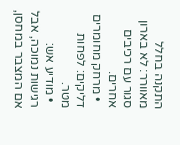התקנה בחלל מאוורר: לא בארון סגור עם רכיבים אחרים.
  • מרחק מחומרים דליקים: לפחות מטר.
  • מודיע אש: רגישות נמוכה, אבל אם המצבר במחסן,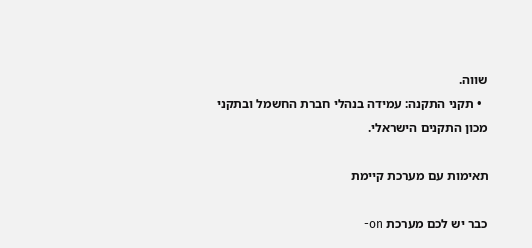שווה.
  • תקני התקנה: עמידה בנהלי חברת החשמל ובתקני מכון התקנים הישראלי.

תאימות עם מערכת קיימת

כבר יש לכם מערכת on-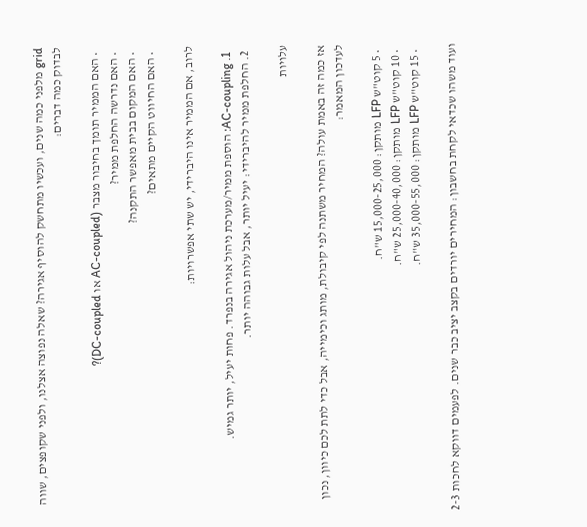grid מלפני כמה שנים, ועכשיו מתחשק להוסיף אגירה? שאלה נפוצה אצלנו, ולפני שקופצים, שווה לבדוק כמה דברים:

  • האם הממיר תומך בחיבור מצבר (AC-coupled או DC-coupled)?
  • האם נדרשה החלפת ממיר?
  • האם המקום בבית מאפשר התקנה?
  • האם החיווט הקיים מתאים?

לרוב, אם הממיר אינו היברידי, יש שתי אפשרויות:

  1. AC-coupling: הוספת ממיר/מערכת ניהול אגירה בנפרד. פחות יעיל, יותר גמיש.
  2. החלפת ממיר להיברידי: יעיל יותר, אבל עלות גבוהה יותר.

עלויות

אז כמה זה באמת עולה? המחיר משתנה לפי קיבולת, מותג וכימייה, אבל כדי לתת לכם כיוון, נכון לעדכון המאמר:

  • 5 קוט"ש LFP מותקן: 15,000-25,000 ש"ח.
  • 10 קוט"ש LFP מותקן: 25,000-40,000 ש"ח.
  • 15 קוט"ש LFP מותקן: 35,000-55,000 ש"ח.

ועוד משהו שכדאי לקחת בחשבון: המחירים יורדים בקצב יציב כבר שנים. לפעמים דווקא לחכות 2-3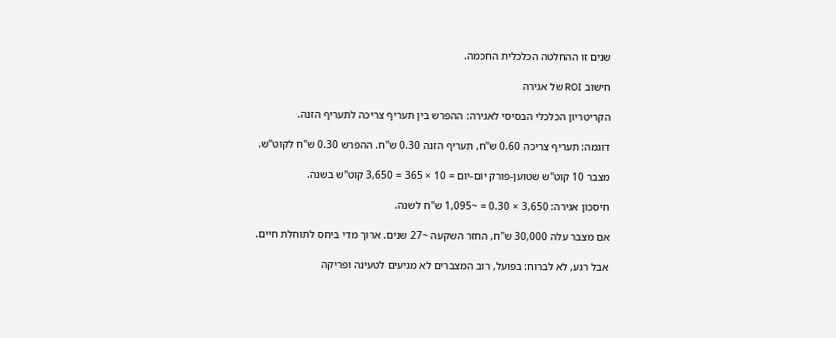שנים זו ההחלטה הכלכלית החכמה.

חישוב ROI של אגירה

הקריטריון הכלכלי הבסיסי לאגירה: ההפרש בין תעריף צריכה לתעריף הזנה.

דוגמה: תעריף צריכה 0.60 ש"ח, תעריף הזנה 0.30 ש"ח. ההפרש 0.30 ש"ח לקוט"ש.

מצבר 10 קוט"ש שטוען-פורק יום-יום = 10 × 365 = 3,650 קוט"ש בשנה.

חיסכון אגירה: 3,650 × 0.30 = ~1,095 ש"ח לשנה.

אם מצבר עלה 30,000 ש"ח, החזר השקעה ~27 שנים. ארוך מדי ביחס לתוחלת חיים.

אבל רגע, לא לברוח: בפועל, רוב המצברים לא מגיעים לטעינה ופריקה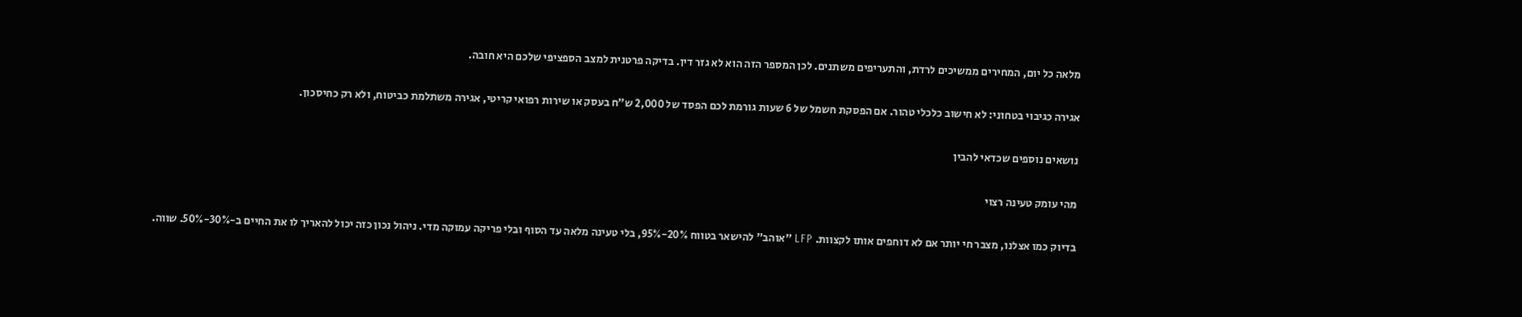מלאה כל יום, המחירים ממשיכים לרדת, והתעריפים משתנים. לכן המספר הזה הוא לא גזר דין. בדיקה פרטנית למצב הספציפי שלכם היא חובה.

אגירה כגיבוי בטחוני: לא חישוב כלכלי טהור. אם הפסקת חשמל של 6 שעות גורמת לכם הפסד של 2,000 ש"ח בעסק או שירות רפואי קריטי, אגירה משתלמת כביטוח, ולא רק כחיסכון.

נושאים נוספים שכדאי להבין

מהי עומק טעינה רצוי

בדיוק כמו אצלנו, מצבר חי יותר אם לא דוחפים אותו לקצוות. LFP "אוהב" להישאר בטווח 20%-95%, בלי טעינה מלאה עד הסוף ובלי פריקה עמוקה מדי. ניהול נכון כזה יכול להאריך לו את החיים ב-30%-50%. שווה.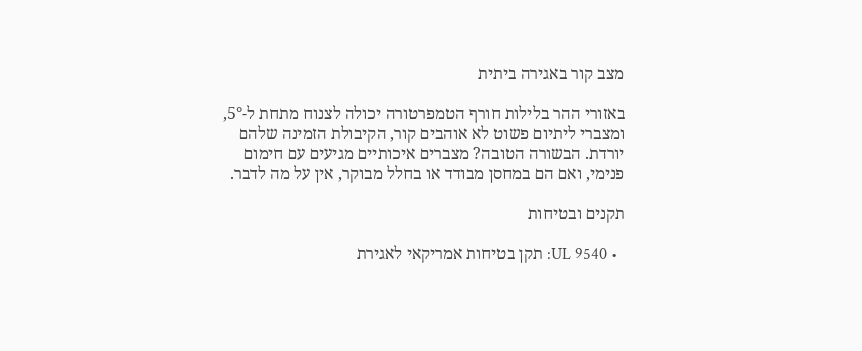מצב קור באגירה ביתית

באזורי ההר בלילות חורף הטמפרטורה יכולה לצנוח מתחת ל-5°, ומצברי ליתיום פשוט לא אוהבים קור, הקיבולת הזמינה שלהם יורדת. הבשורה הטובה? מצברים איכותיים מגיעים עם חימום פנימי, ואם הם במחסן מבודד או בחלל מבוקר, אין על מה לדבר.

תקנים ובטיחות

  • UL 9540: תקן בטיחות אמריקאי לאגירת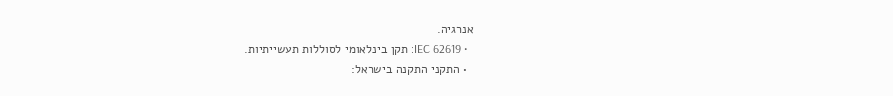אנרגיה.
  • IEC 62619: תקן בינלאומי לסוללות תעשייתיות.
  • התקני התקנה בישראל: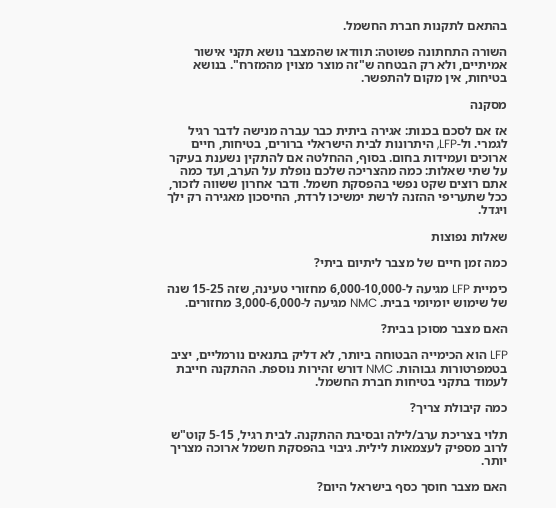בהתאם לתקנות חברת החשמל.

השורה התחתונה פשוטה: תוודאו שהמצבר נושא תקני אישור אמיתיים, ולא רק הבטחה ש"זה מוצר מצוין מהמזרח". בנושא בטיחות, אין מקום להתפשר.

מסקנה

אז אם לסכם בכנות: אגירה ביתית כבר עברה מנישה לדבר רגיל לגמרי. ול-LFP, היתרונות לבית הישראלי ברורים, בטיחות, חיים ארוכים ועמידות בחום. בסוף, ההחלטה אם להתקין נשענת בעיקר על שתי שאלות: כמה מהצריכה שלכם נופלת על הערב, ועד כמה אתם רוצים שקט נפשי בהפסקת חשמל. ודבר אחרון ששווה לזכור, ככל שתעריפי ההזנה לרשת ימשיכו לרדת, החיסכון מאגירה רק ילך ויגדל.

שאלות נפוצות

כמה זמן חיים של מצבר ליתיום ביתי?

כימיית LFP מגיעה ל-6,000-10,000 מחזורי טעינה, שזה 15-25 שנה של שימוש יומיומי בבית. NMC מגיעה ל-3,000-6,000 מחזורים.

האם מצבר מסוכן בבית?

LFP הוא הכימייה הבטוחה ביותר, לא דליק בתנאים נורמליים, יציב בטמפרטורות גבוהות. NMC דורש זהירות נוספת. ההתקנה חייבת לעמוד בתקני בטיחות חברת החשמל.

כמה קיבולת צריך?

תלוי בצריכת ערב/לילה ובסיבת ההתקנה. לבית רגיל, 5-15 קוט"ש לרוב מספיק לעצמאות לילית. גיבוי בהפסקת חשמל ארוכה מצריך יותר.

האם מצבר חוסך כסף בישראל היום?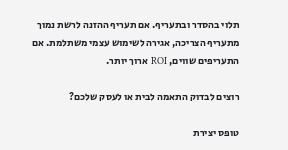תלוי בהסדר ובתעריף. אם תעריף ההזנה לרשת נמוך מתעריף הצריכה, אגירה לשימוש עצמי משתלמת. אם התעריפים שווים, ROI ארוך יותר.

רוצים לבדוק התאמה לבית או לעסק שלכם?

טופס יצירת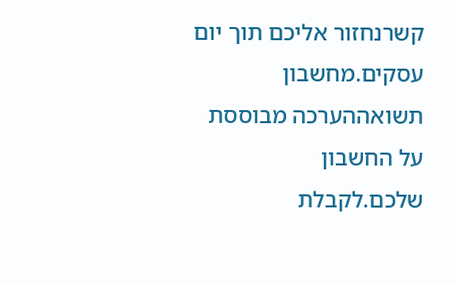קשרנחזור אליכם תוך יום עסקים.מחשבון תשואההערכה מבוססת על החשבון שלכם.לקבלת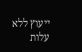ייעוץ ללא עלות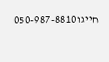חייגו050-987-8810